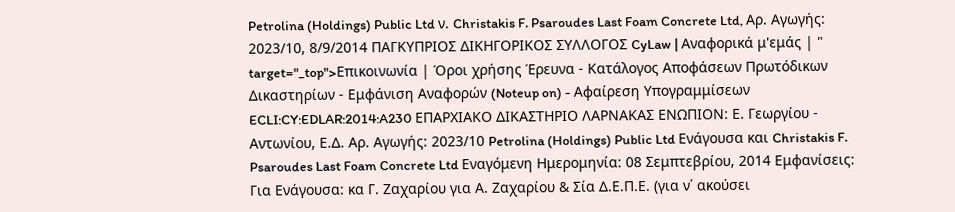Petrolina (Holdings) Public Ltd ν. Christakis F. Psaroudes Last Foam Concrete Ltd, Αρ. Αγωγής: 2023/10, 8/9/2014 ΠΑΓΚΥΠΡΙΟΣ ΔΙΚΗΓΟΡΙΚΟΣ ΣΥΛΛΟΓΟΣ CyLaw | Αναφορικά μ'εμάς | " target="_top">Επικοινωνία | Όροι χρήσης Έρευνα - Κατάλογος Αποφάσεων Πρωτόδικων Δικαστηρίων - Εμφάνιση Αναφορών (Noteup on) - Αφαίρεση Υπογραμμίσεων ECLI:CY:EDLAR:2014:A230 ΕΠΑΡΧΙΑΚΟ ΔΙΚΑΣΤΗΡΙΟ ΛΑΡΝΑΚΑΣ ΕΝΩΠΙΟΝ: Ε. Γεωργίου - Αντωνίου, Ε.Δ. Αρ. Αγωγής: 2023/10 Petrolina (Holdings) Public Ltd Ενάγουσα και Christakis F. Psaroudes Last Foam Concrete Ltd Εναγόμενη Ημερομηνία: 08 Σεμπτεβρίου, 2014 Εμφανίσεις: Για Ενάγουσα: κα Γ. Ζαχαρίου για Α. Ζαχαρίου & Σία Δ.Ε.Π.Ε. (για ν΄ ακούσει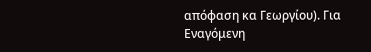απόφαση κα Γεωργίου). Για Εναγόμενη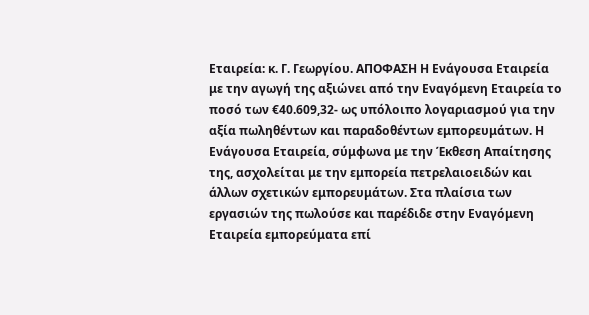Εταιρεία: κ. Γ. Γεωργίου. ΑΠΟΦΑΣΗ Η Ενάγουσα Εταιρεία με την αγωγή της αξιώνει από την Εναγόμενη Εταιρεία το ποσό των €40.609,32- ως υπόλοιπο λογαριασμού για την αξία πωληθέντων και παραδοθέντων εμπορευμάτων. Η Ενάγουσα Εταιρεία, σύμφωνα με την Έκθεση Απαίτησης της, ασχολείται με την εμπορεία πετρελαιοειδών και άλλων σχετικών εμπορευμάτων. Στα πλαίσια των εργασιών της πωλούσε και παρέδιδε στην Εναγόμενη Εταιρεία εμπορεύματα επί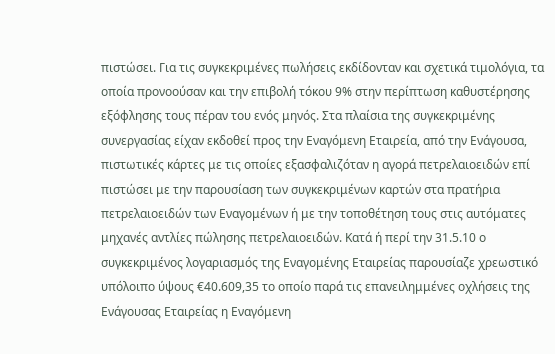πιστώσει. Για τις συγκεκριμένες πωλήσεις εκδίδονταν και σχετικά τιμολόγια, τα οποία προνοούσαν και την επιβολή τόκου 9% στην περίπτωση καθυστέρησης εξόφλησης τους πέραν του ενός μηνός. Στα πλαίσια της συγκεκριμένης συνεργασίας είχαν εκδοθεί προς την Εναγόμενη Εταιρεία, από την Ενάγουσα, πιστωτικές κάρτες με τις οποίες εξασφαλιζόταν η αγορά πετρελαιοειδών επί πιστώσει με την παρουσίαση των συγκεκριμένων καρτών στα πρατήρια πετρελαιοειδών των Εναγομένων ή με την τοποθέτηση τους στις αυτόματες μηχανές αντλίες πώλησης πετρελαιοειδών. Κατά ή περί την 31.5.10 ο συγκεκριμένος λογαριασμός της Εναγομένης Εταιρείας παρουσίαζε χρεωστικό υπόλοιπο ύψους €40.609,35 το οποίο παρά τις επανειλημμένες οχλήσεις της Ενάγουσας Εταιρείας η Εναγόμενη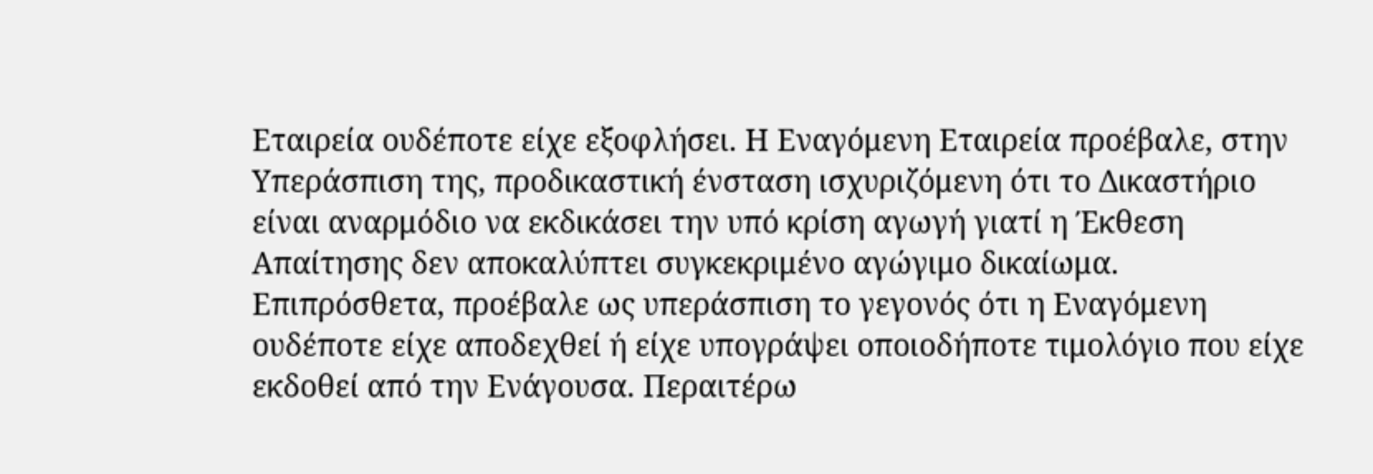Εταιρεία ουδέποτε είχε εξοφλήσει. Η Εναγόμενη Εταιρεία προέβαλε, στην Υπεράσπιση της, προδικαστική ένσταση ισχυριζόμενη ότι το Δικαστήριο είναι αναρμόδιο να εκδικάσει την υπό κρίση αγωγή γιατί η Έκθεση Απαίτησης δεν αποκαλύπτει συγκεκριμένο αγώγιμο δικαίωμα. Επιπρόσθετα, προέβαλε ως υπεράσπιση το γεγονός ότι η Εναγόμενη ουδέποτε είχε αποδεχθεί ή είχε υπογράψει οποιοδήποτε τιμολόγιο που είχε εκδοθεί από την Ενάγουσα. Περαιτέρω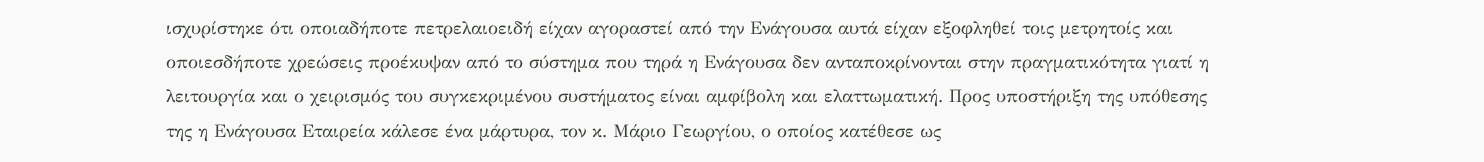ισχυρίστηκε ότι οποιαδήποτε πετρελαιοειδή είχαν αγοραστεί από την Ενάγουσα αυτά είχαν εξοφληθεί τοις μετρητοίς και οποιεσδήποτε χρεώσεις προέκυψαν από το σύστημα που τηρά η Ενάγουσα δεν ανταποκρίνονται στην πραγματικότητα γιατί η λειτουργία και ο χειρισμός του συγκεκριμένου συστήματος είναι αμφίβολη και ελαττωματική. Προς υποστήριξη της υπόθεσης της η Ενάγουσα Εταιρεία κάλεσε ένα μάρτυρα, τον κ. Μάριο Γεωργίου, ο οποίος κατέθεσε ως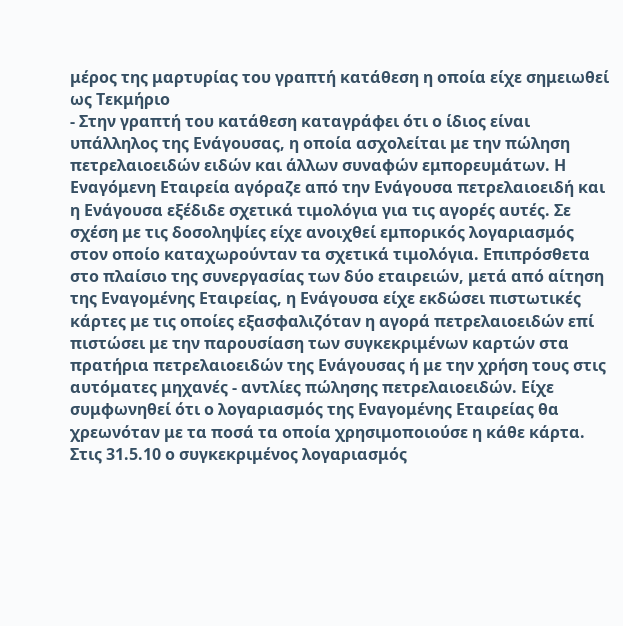μέρος της μαρτυρίας του γραπτή κατάθεση η οποία είχε σημειωθεί ως Τεκμήριο
- Στην γραπτή του κατάθεση καταγράφει ότι ο ίδιος είναι υπάλληλος της Ενάγουσας, η οποία ασχολείται με την πώληση πετρελαιοειδών ειδών και άλλων συναφών εμπορευμάτων. Η Εναγόμενη Εταιρεία αγόραζε από την Ενάγουσα πετρελαιοειδή και η Ενάγουσα εξέδιδε σχετικά τιμολόγια για τις αγορές αυτές. Σε σχέση με τις δοσοληψίες είχε ανοιχθεί εμπορικός λογαριασμός στον οποίο καταχωρούνταν τα σχετικά τιμολόγια. Επιπρόσθετα στο πλαίσιο της συνεργασίας των δύο εταιρειών, μετά από αίτηση της Εναγομένης Εταιρείας, η Ενάγουσα είχε εκδώσει πιστωτικές κάρτες με τις οποίες εξασφαλιζόταν η αγορά πετρελαιοειδών επί πιστώσει με την παρουσίαση των συγκεκριμένων καρτών στα πρατήρια πετρελαιοειδών της Ενάγουσας ή με την χρήση τους στις αυτόματες μηχανές - αντλίες πώλησης πετρελαιοειδών. Είχε συμφωνηθεί ότι ο λογαριασμός της Εναγομένης Εταιρείας θα χρεωνόταν με τα ποσά τα οποία χρησιμοποιούσε η κάθε κάρτα. Στις 31.5.10 ο συγκεκριμένος λογαριασμός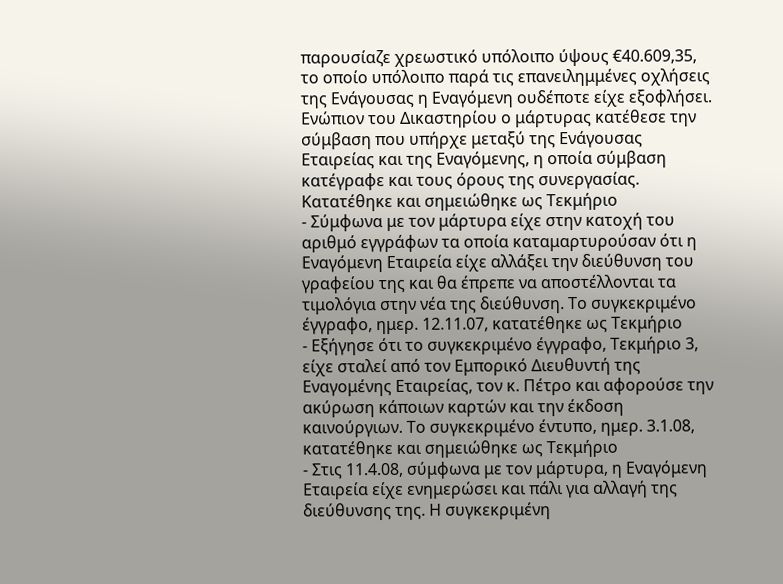παρουσίαζε χρεωστικό υπόλοιπο ύψους €40.609,35, το οποίο υπόλοιπο παρά τις επανειλημμένες οχλήσεις της Ενάγουσας η Εναγόμενη ουδέποτε είχε εξοφλήσει. Ενώπιον του Δικαστηρίου ο μάρτυρας κατέθεσε την σύμβαση που υπήρχε μεταξύ της Ενάγουσας Εταιρείας και της Εναγόμενης, η οποία σύμβαση κατέγραφε και τους όρους της συνεργασίας. Κατατέθηκε και σημειώθηκε ως Τεκμήριο
- Σύμφωνα με τον μάρτυρα είχε στην κατοχή του αριθμό εγγράφων τα οποία καταμαρτυρούσαν ότι η Εναγόμενη Εταιρεία είχε αλλάξει την διεύθυνση του γραφείου της και θα έπρεπε να αποστέλλονται τα τιμολόγια στην νέα της διεύθυνση. Το συγκεκριμένο έγγραφο, ημερ. 12.11.07, κατατέθηκε ως Τεκμήριο
- Εξήγησε ότι το συγκεκριμένο έγγραφο, Τεκμήριο 3, είχε σταλεί από τον Εμπορικό Διευθυντή της Εναγομένης Εταιρείας, τον κ. Πέτρο και αφορούσε την ακύρωση κάποιων καρτών και την έκδοση καινούργιων. Το συγκεκριμένο έντυπο, ημερ. 3.1.08, κατατέθηκε και σημειώθηκε ως Τεκμήριο
- Στις 11.4.08, σύμφωνα με τον μάρτυρα, η Εναγόμενη Εταιρεία είχε ενημερώσει και πάλι για αλλαγή της διεύθυνσης της. Η συγκεκριμένη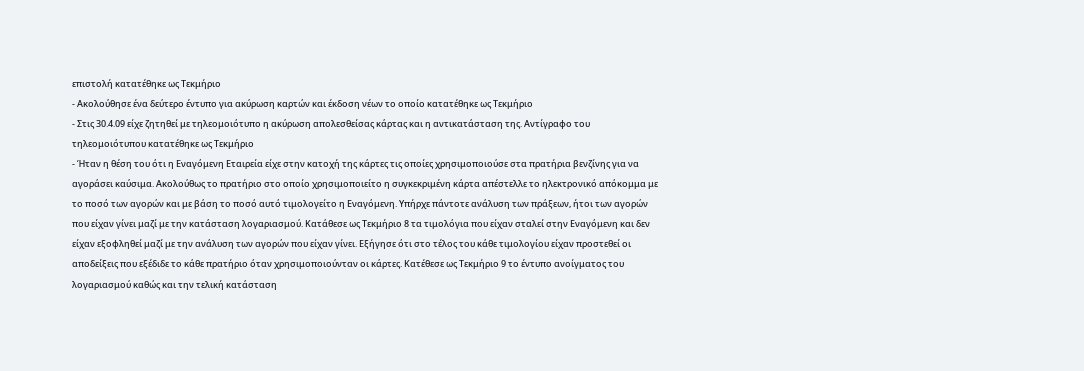επιστολή κατατέθηκε ως Τεκμήριο
- Ακολούθησε ένα δεύτερο έντυπο για ακύρωση καρτών και έκδοση νέων το οποίο κατατέθηκε ως Τεκμήριο
- Στις 30.4.09 είχε ζητηθεί με τηλεομοιότυπο η ακύρωση απολεσθείσας κάρτας και η αντικατάσταση της. Αντίγραφο του τηλεομοιότυπου κατατέθηκε ως Τεκμήριο
- Ήταν η θέση του ότι η Εναγόμενη Εταιρεία είχε στην κατοχή της κάρτες τις οποίες χρησιμοποιούσε στα πρατήρια βενζίνης για να αγοράσει καύσιμα. Ακολούθως το πρατήριο στο οποίο χρησιμοποιείτο η συγκεκριμένη κάρτα απέστελλε το ηλεκτρονικό απόκομμα με το ποσό των αγορών και με βάση το ποσό αυτό τιμολογείτο η Εναγόμενη. Υπήρχε πάντοτε ανάλυση των πράξεων, ήτοι των αγορών που είχαν γίνει μαζί με την κατάσταση λογαριασμού. Κατάθεσε ως Τεκμήριο 8 τα τιμολόγια που είχαν σταλεί στην Εναγόμενη και δεν είχαν εξοφληθεί μαζί με την ανάλυση των αγορών που είχαν γίνει. Εξήγησε ότι στο τέλος του κάθε τιμολογίου είχαν προστεθεί οι αποδείξεις που εξέδιδε το κάθε πρατήριο όταν χρησιμοποιούνταν οι κάρτες. Κατέθεσε ως Τεκμήριο 9 το έντυπο ανοίγματος του λογαριασμού καθώς και την τελική κατάσταση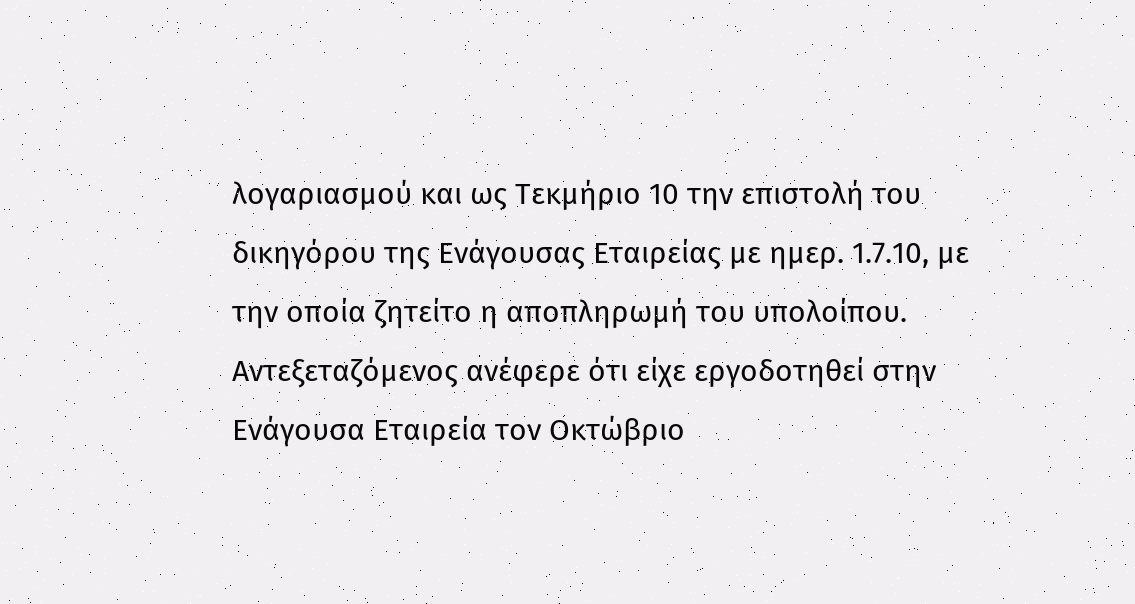λογαριασμού και ως Τεκμήριο 10 την επιστολή του δικηγόρου της Ενάγουσας Εταιρείας με ημερ. 1.7.10, με την οποία ζητείτο η αποπληρωμή του υπολοίπου. Αντεξεταζόμενος ανέφερε ότι είχε εργοδοτηθεί στην Ενάγουσα Εταιρεία τον Οκτώβριο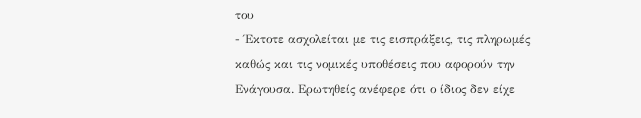του
- Έκτοτε ασχολείται με τις εισπράξεις, τις πληρωμές καθώς και τις νομικές υποθέσεις που αφορούν την Ενάγουσα. Ερωτηθείς ανέφερε ότι ο ίδιος δεν είχε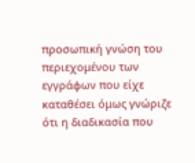προσωπική γνώση του περιεχομένου των εγγράφων που είχε καταθέσει όμως γνώριζε ότι η διαδικασία που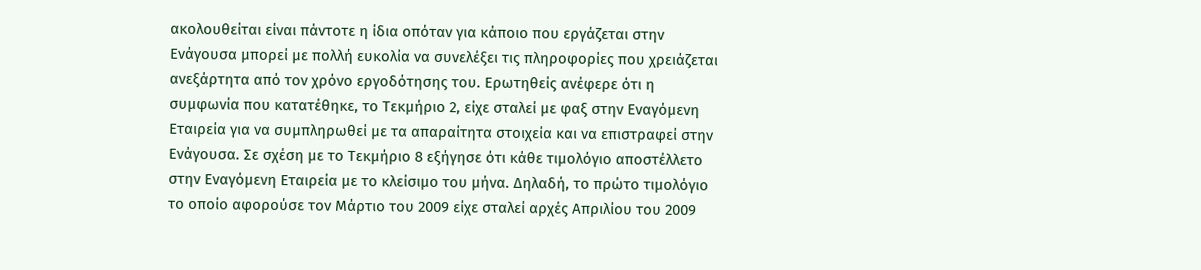ακολουθείται είναι πάντοτε η ίδια οπόταν για κάποιο που εργάζεται στην Ενάγουσα μπορεί με πολλή ευκολία να συνελέξει τις πληροφορίες που χρειάζεται ανεξάρτητα από τον χρόνο εργοδότησης του. Ερωτηθείς ανέφερε ότι η συμφωνία που κατατέθηκε, το Τεκμήριο 2, είχε σταλεί με φαξ στην Εναγόμενη Εταιρεία για να συμπληρωθεί με τα απαραίτητα στοιχεία και να επιστραφεί στην Ενάγουσα. Σε σχέση με το Τεκμήριο 8 εξήγησε ότι κάθε τιμολόγιο αποστέλλετο στην Εναγόμενη Εταιρεία με το κλείσιμο του μήνα. Δηλαδή, το πρώτο τιμολόγιο το οποίο αφορούσε τον Μάρτιο του 2009 είχε σταλεί αρχές Απριλίου του 2009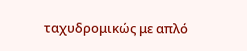ταχυδρομικώς με απλό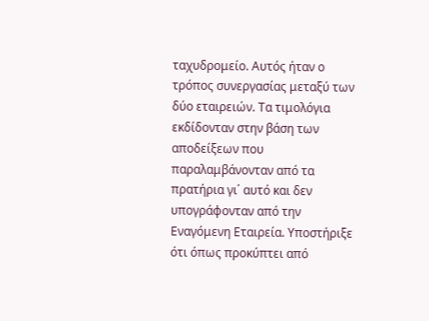ταχυδρομείο. Αυτός ήταν ο τρόπος συνεργασίας μεταξύ των δύο εταιρειών. Τα τιμολόγια εκδίδονταν στην βάση των αποδείξεων που παραλαμβάνονταν από τα πρατήρια γι΄ αυτό και δεν υπογράφονταν από την Εναγόμενη Εταιρεία. Υποστήριξε ότι όπως προκύπτει από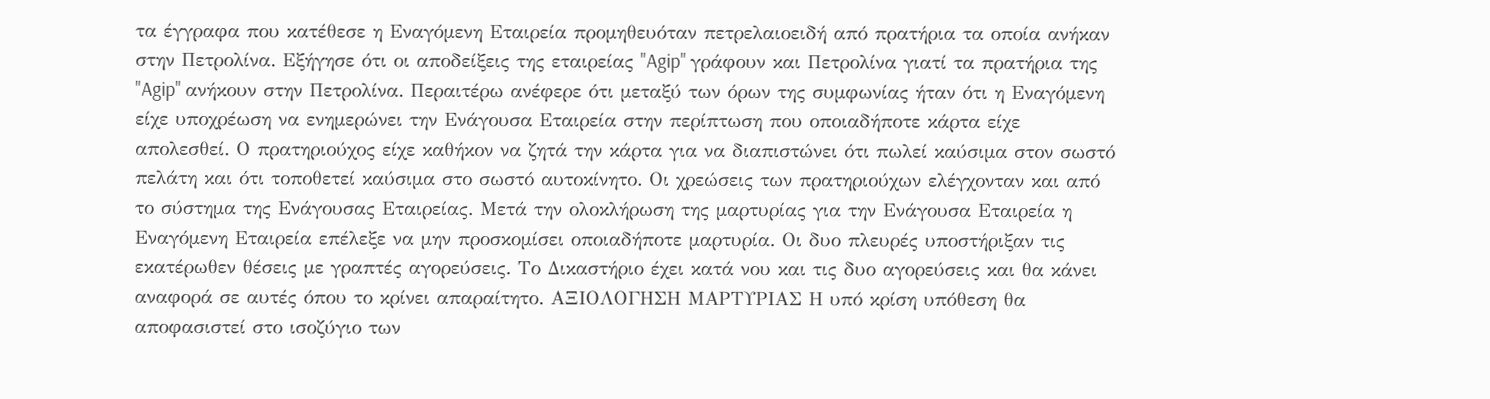τα έγγραφα που κατέθεσε η Εναγόμενη Εταιρεία προμηθευόταν πετρελαιοειδή από πρατήρια τα οποία ανήκαν στην Πετρολίνα. Εξήγησε ότι οι αποδείξεις της εταιρείας "Agip" γράφουν και Πετρολίνα γιατί τα πρατήρια της "Agip" ανήκουν στην Πετρολίνα. Περαιτέρω ανέφερε ότι μεταξύ των όρων της συμφωνίας ήταν ότι η Εναγόμενη είχε υποχρέωση να ενημερώνει την Ενάγουσα Εταιρεία στην περίπτωση που οποιαδήποτε κάρτα είχε απολεσθεί. Ο πρατηριούχος είχε καθήκον να ζητά την κάρτα για να διαπιστώνει ότι πωλεί καύσιμα στον σωστό πελάτη και ότι τοποθετεί καύσιμα στο σωστό αυτοκίνητο. Οι χρεώσεις των πρατηριούχων ελέγχονταν και από το σύστημα της Ενάγουσας Εταιρείας. Μετά την ολοκλήρωση της μαρτυρίας για την Ενάγουσα Εταιρεία η Εναγόμενη Εταιρεία επέλεξε να μην προσκομίσει οποιαδήποτε μαρτυρία. Οι δυο πλευρές υποστήριξαν τις εκατέρωθεν θέσεις με γραπτές αγορεύσεις. Το Δικαστήριο έχει κατά νου και τις δυο αγορεύσεις και θα κάνει αναφορά σε αυτές όπου το κρίνει απαραίτητο. ΑΞΙΟΛΟΓΗΣΗ ΜΑΡΤΥΡΙΑΣ Η υπό κρίση υπόθεση θα αποφασιστεί στο ισοζύγιο των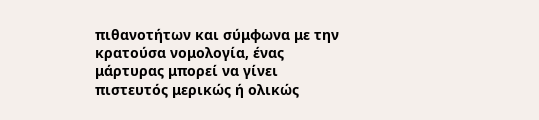πιθανοτήτων και σύμφωνα με την κρατούσα νομολογία, ένας μάρτυρας μπορεί να γίνει πιστευτός μερικώς ή ολικώς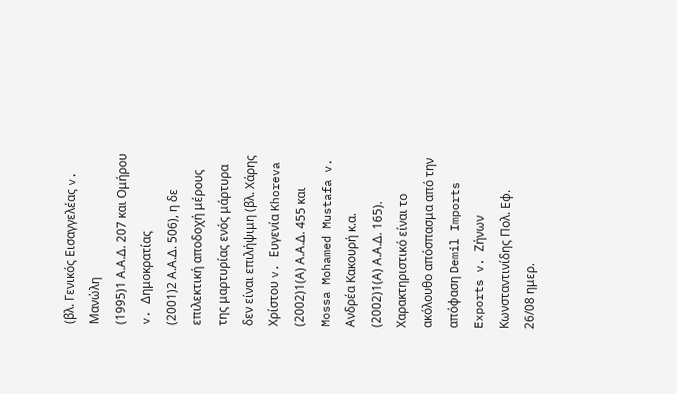(βλ. Γενικός Εισαγγελέας v. Μανώλη
(1995)1 Α.Α.Δ. 207 και Ομήρου v. Δημοκρατίας
(2001)2 Α.Α.Δ. 506), η δε επιλεκτική αποδοχή μέρους της μαρτυρίας ενός μάρτυρα δεν είναι επιλήψιμη (βλ. Χάρης Χρίστου v. Ευγενία Khoreva
(2002)1(Α) Α.Α.Δ. 455 και Mossa Mohamed Mustafa v. Ανδρέα Κακουρή κ.α.
(2002)1(Α) Α.Α.Δ. 165). Χαρακτηριστικό είναι το ακόλουθο απόσπασμα από την απόφαση Demil Imports Exports v. Ζήνων Κωνσταντινίδης Πολ. Εφ. 26/08 ημερ.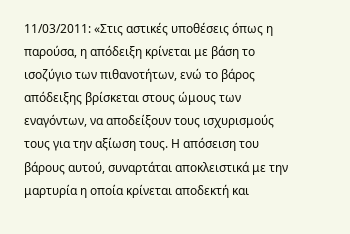11/03/2011: «Στις αστικές υποθέσεις όπως η παρούσα, η απόδειξη κρίνεται με βάση το ισοζύγιο των πιθανοτήτων, ενώ το βάρος απόδειξης βρίσκεται στους ώμους των εναγόντων, να αποδείξουν τους ισχυρισμούς τους για την αξίωση τους. Η απόσειση του βάρους αυτού, συναρτάται αποκλειστικά με την μαρτυρία η οποία κρίνεται αποδεκτή και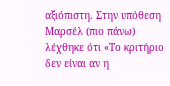αξιόπιστη. Στην υπόθεση Μαρσέλ (πιο πάνω) λέχθηκε ότι «Το κριτήριο δεν είναι αν η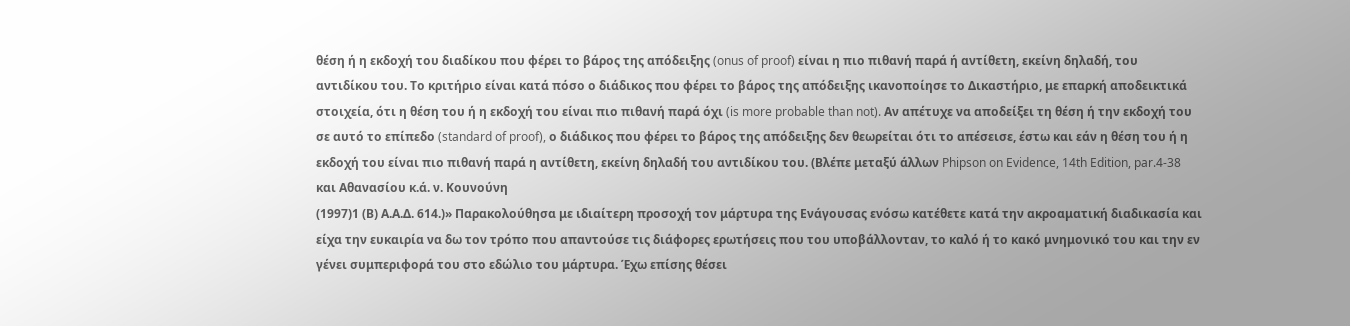θέση ή η εκδοχή του διαδίκου που φέρει το βάρος της απόδειξης (onus of proof) είναι η πιο πιθανή παρά ή αντίθετη, εκείνη δηλαδή, του αντιδίκου του. Το κριτήριο είναι κατά πόσο ο διάδικος που φέρει το βάρος της απόδειξης ικανοποίησε το Δικαστήριο, με επαρκή αποδεικτικά στοιχεία, ότι η θέση του ή η εκδοχή του είναι πιο πιθανή παρά όχι (is more probable than not). Αν απέτυχε να αποδείξει τη θέση ή την εκδοχή του σε αυτό το επίπεδο (standard of proof), ο διάδικος που φέρει το βάρος της απόδειξης δεν θεωρείται ότι το απέσεισε, έστω και εάν η θέση του ή η εκδοχή του είναι πιο πιθανή παρά η αντίθετη, εκείνη δηλαδή του αντιδίκου του. (Βλέπε μεταξύ άλλων Phipson on Evidence, 14th Edition, par.4-38 και Αθανασίου κ.ά. ν. Κουνούνη
(1997)1 (Β) Α.Α.Δ. 614.)» Παρακολούθησα με ιδιαίτερη προσοχή τον μάρτυρα της Ενάγουσας ενόσω κατέθετε κατά την ακροαματική διαδικασία και είχα την ευκαιρία να δω τον τρόπο που απαντούσε τις διάφορες ερωτήσεις που του υποβάλλονταν, το καλό ή το κακό μνημονικό του και την εν γένει συμπεριφορά του στο εδώλιο του μάρτυρα. Έχω επίσης θέσει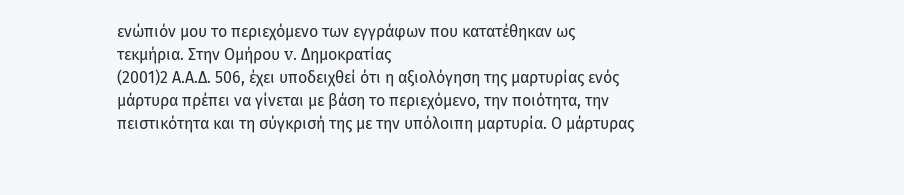ενώπιόν μου το περιεχόμενο των εγγράφων που κατατέθηκαν ως τεκμήρια. Στην Ομήρου v. Δημοκρατίας
(2001)2 Α.Α.Δ. 506, έχει υποδειχθεί ότι η αξιολόγηση της μαρτυρίας ενός μάρτυρα πρέπει να γίνεται με βάση το περιεχόμενο, την ποιότητα, την πειστικότητα και τη σύγκρισή της με την υπόλοιπη μαρτυρία. Ο μάρτυρας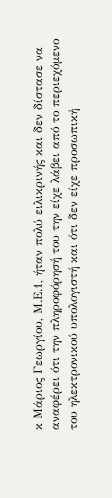κ Μάριος Γεωργίου, Μ.Ε.1, ήταν πολύ ειλικρινής και δεν δίστασε να αναφέρει ότι την πληροφόρησή του την είχε λάβει από το περιεχόμενο του ηλεκτρονικού υπολογιστή και ότι δεν είχε προσωπική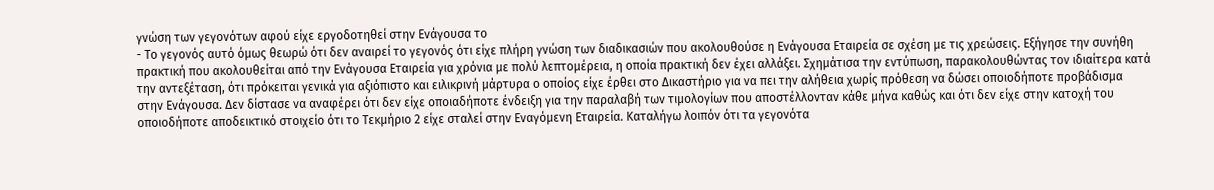γνώση των γεγονότων αφού είχε εργοδοτηθεί στην Ενάγουσα το
- Το γεγονός αυτό όμως θεωρώ ότι δεν αναιρεί το γεγονός ότι είχε πλήρη γνώση των διαδικασιών που ακολουθούσε η Ενάγουσα Εταιρεία σε σχέση με τις χρεώσεις. Εξήγησε την συνήθη πρακτική που ακολουθείται από την Ενάγουσα Εταιρεία για χρόνια με πολύ λεπτομέρεια, η οποία πρακτική δεν έχει αλλάξει. Σχημάτισα την εντύπωση, παρακολουθώντας τον ιδιαίτερα κατά την αντεξέταση, ότι πρόκειται γενικά για αξιόπιστο και ειλικρινή μάρτυρα ο οποίος είχε έρθει στο Δικαστήριο για να πει την αλήθεια χωρίς πρόθεση να δώσει οποιοδήποτε προβάδισμα στην Ενάγουσα. Δεν δίστασε να αναφέρει ότι δεν είχε οποιαδήποτε ένδειξη για την παραλαβή των τιμολογίων που αποστέλλονταν κάθε μήνα καθώς και ότι δεν είχε στην κατοχή του οποιοδήποτε αποδεικτικό στοιχείο ότι το Τεκμήριο 2 είχε σταλεί στην Εναγόμενη Εταιρεία. Καταλήγω λοιπόν ότι τα γεγονότα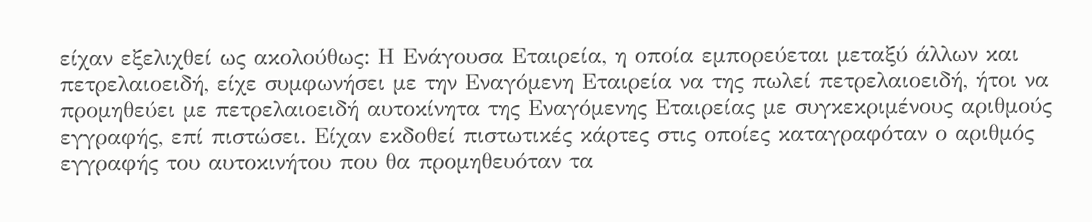είχαν εξελιχθεί ως ακολούθως: Η Ενάγουσα Εταιρεία, η οποία εμπορεύεται μεταξύ άλλων και πετρελαιοειδή, είχε συμφωνήσει με την Εναγόμενη Εταιρεία να της πωλεί πετρελαιοειδή, ήτοι να προμηθεύει με πετρελαιοειδή αυτοκίνητα της Εναγόμενης Εταιρείας με συγκεκριμένους αριθμούς εγγραφής, επί πιστώσει. Είχαν εκδοθεί πιστωτικές κάρτες στις οποίες καταγραφόταν ο αριθμός εγγραφής του αυτοκινήτου που θα προμηθευόταν τα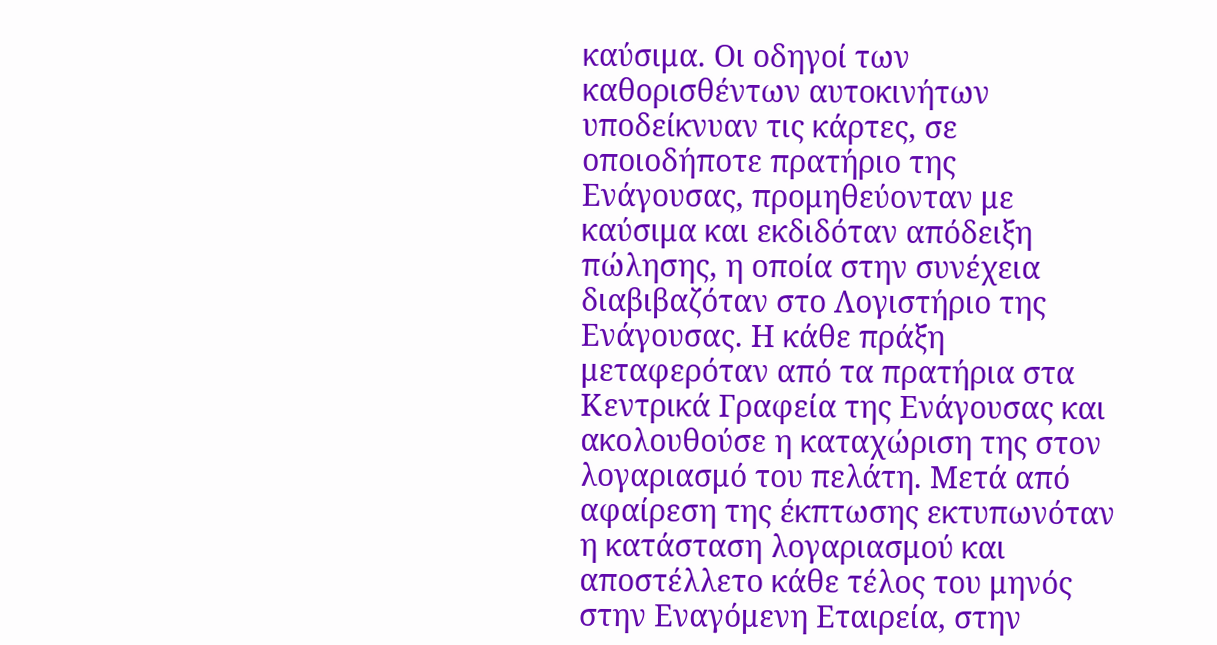καύσιμα. Οι οδηγοί των καθορισθέντων αυτοκινήτων υποδείκνυαν τις κάρτες, σε οποιοδήποτε πρατήριο της Ενάγουσας, προμηθεύονταν με καύσιμα και εκδιδόταν απόδειξη πώλησης, η οποία στην συνέχεια διαβιβαζόταν στο Λογιστήριο της Ενάγουσας. Η κάθε πράξη μεταφερόταν από τα πρατήρια στα Κεντρικά Γραφεία της Ενάγουσας και ακολουθούσε η καταχώριση της στον λογαριασμό του πελάτη. Μετά από αφαίρεση της έκπτωσης εκτυπωνόταν η κατάσταση λογαριασμού και αποστέλλετο κάθε τέλος του μηνός στην Εναγόμενη Εταιρεία, στην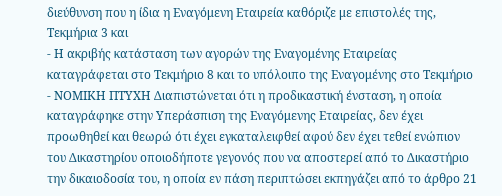διεύθυνση που η ίδια η Εναγόμενη Εταιρεία καθόριζε με επιστολές της, Τεκμήρια 3 και
- Η ακριβής κατάσταση των αγορών της Εναγομένης Εταιρείας καταγράφεται στο Τεκμήριο 8 και το υπόλοιπο της Εναγομένης στο Τεκμήριο
- ΝΟΜΙΚΗ ΠΤΥΧΗ Διαπιστώνεται ότι η προδικαστική ένσταση, η οποία καταγράφηκε στην Υπεράσπιση της Εναγόμενης Εταιρείας, δεν έχει προωθηθεί και θεωρώ ότι έχει εγκαταλειφθεί αφού δεν έχει τεθεί ενώπιον του Δικαστηρίου οποιοδήποτε γεγονός που να αποστερεί από το Δικαστήριο την δικαιοδοσία του, η οποία εν πάση περιπτώσει εκπηγάζει από το άρθρο 21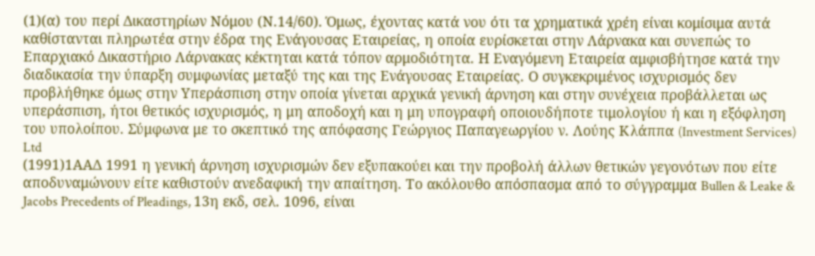(1)(α) του περί Δικαστηρίων Νόμου (Ν.14/60). Όμως, έχοντας κατά νου ότι τα χρηματικά χρέη είναι κομίσιμα αυτά καθίστανται πληρωτέα στην έδρα της Ενάγουσας Εταιρείας, η οποία ευρίσκεται στην Λάρνακα και συνεπώς το Επαρχιακό Δικαστήριο Λάρνακας κέκτηται κατά τόπον αρμοδιότητα. Η Εναγόμενη Εταιρεία αμφισβήτησε κατά την διαδικασία την ύπαρξη συμφωνίας μεταξύ της και της Ενάγουσας Εταιρείας. Ο συγκεκριμένος ισχυρισμός δεν προβλήθηκε όμως στην Υπεράσπιση στην οποία γίνεται αρχικά γενική άρνηση και στην συνέχεια προβάλλεται ως υπεράσπιση, ήτοι θετικός ισχυρισμός, η μη αποδοχή και η μη υπογραφή οποιουδήποτε τιμολογίου ή και η εξόφληση του υπολοίπου. Σύμφωνα με το σκεπτικό της απόφασης Γεώργιος Παπαγεωργίου ν. Λούης Κλάππα (Investment Services) Ltd
(1991)1ΑΑΔ 1991 η γενική άρνηση ισχυρισμών δεν εξυπακούει και την προβολή άλλων θετικών γεγονότων που είτε αποδυναμώνουν είτε καθιστούν ανεδαφική την απαίτηση. Το ακόλουθο απόσπασμα από το σύγγραμμα Bullen & Leake & Jacobs Precedents of Pleadings, 13η εκδ, σελ. 1096, είναι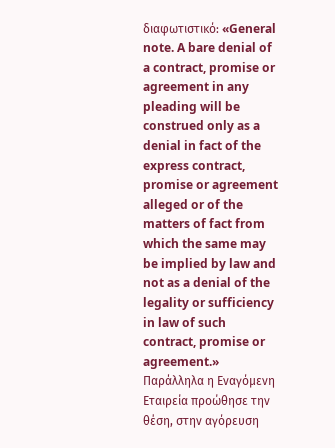διαφωτιστικό: «General note. A bare denial of a contract, promise or agreement in any pleading will be construed only as a denial in fact of the express contract, promise or agreement alleged or of the matters of fact from which the same may be implied by law and not as a denial of the legality or sufficiency in law of such contract, promise or agreement.» Παράλληλα η Εναγόμενη Εταιρεία προώθησε την θέση, στην αγόρευση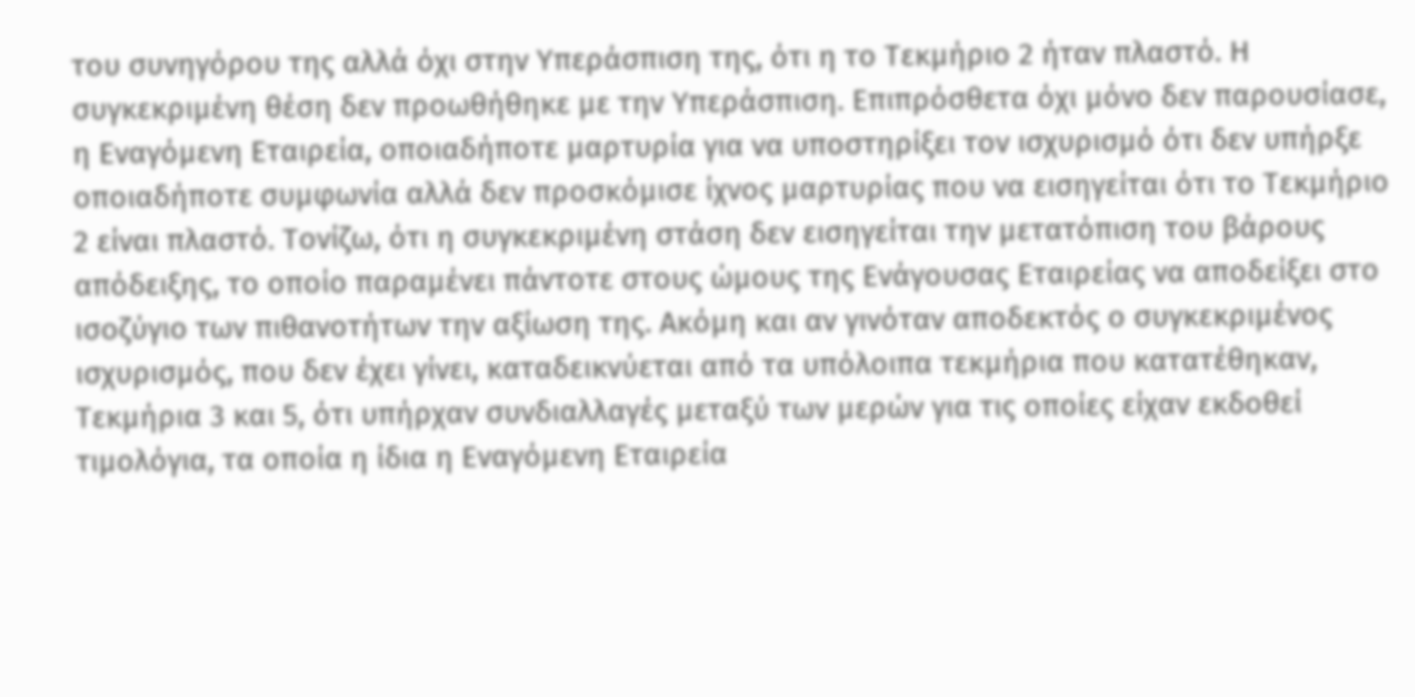του συνηγόρου της αλλά όχι στην Υπεράσπιση της, ότι η το Τεκμήριο 2 ήταν πλαστό. Η συγκεκριμένη θέση δεν προωθήθηκε με την Υπεράσπιση. Επιπρόσθετα όχι μόνο δεν παρουσίασε, η Εναγόμενη Εταιρεία, οποιαδήποτε μαρτυρία για να υποστηρίξει τον ισχυρισμό ότι δεν υπήρξε οποιαδήποτε συμφωνία αλλά δεν προσκόμισε ίχνος μαρτυρίας που να εισηγείται ότι το Τεκμήριο 2 είναι πλαστό. Τονίζω, ότι η συγκεκριμένη στάση δεν εισηγείται την μετατόπιση του βάρους απόδειξης, το οποίο παραμένει πάντοτε στους ώμους της Ενάγουσας Εταιρείας να αποδείξει στο ισοζύγιο των πιθανοτήτων την αξίωση της. Ακόμη και αν γινόταν αποδεκτός ο συγκεκριμένος ισχυρισμός, που δεν έχει γίνει, καταδεικνύεται από τα υπόλοιπα τεκμήρια που κατατέθηκαν, Τεκμήρια 3 και 5, ότι υπήρχαν συνδιαλλαγές μεταξύ των μερών για τις οποίες είχαν εκδοθεί τιμολόγια, τα οποία η ίδια η Εναγόμενη Εταιρεία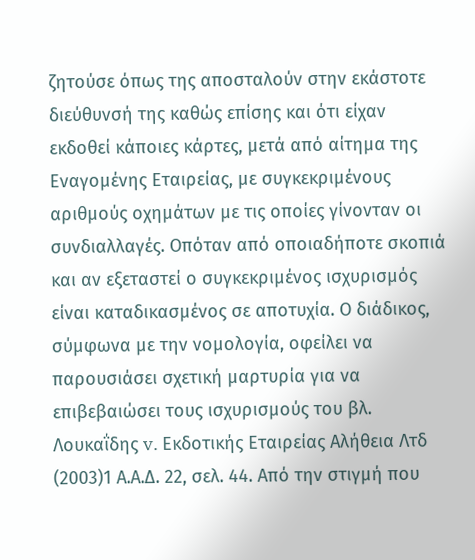ζητούσε όπως της αποσταλούν στην εκάστοτε διεύθυνσή της καθώς επίσης και ότι είχαν εκδοθεί κάποιες κάρτες, μετά από αίτημα της Εναγομένης Εταιρείας, με συγκεκριμένους αριθμούς οχημάτων με τις οποίες γίνονταν οι συνδιαλλαγές. Οπόταν από οποιαδήποτε σκοπιά και αν εξεταστεί ο συγκεκριμένος ισχυρισμός είναι καταδικασμένος σε αποτυχία. Ο διάδικος, σύμφωνα με την νομολογία, οφείλει να παρουσιάσει σχετική μαρτυρία για να επιβεβαιώσει τους ισχυρισμούς του βλ. Λουκαΐδης v. Εκδοτικής Εταιρείας Αλήθεια Λτδ
(2003)1 Α.Α.Δ. 22, σελ. 44. Από την στιγμή που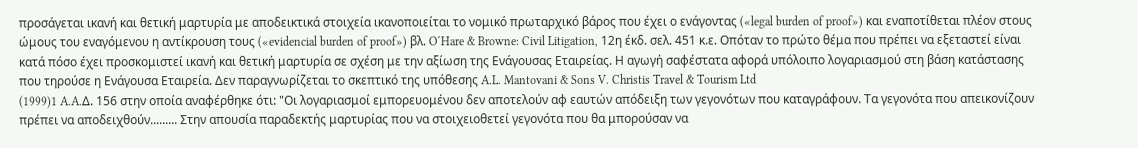προσάγεται ικανή και θετική μαρτυρία με αποδεικτικά στοιχεία ικανοποιείται το νομικό πρωταρχικό βάρος που έχει ο ενάγοντας («legal burden of proof») και εναποτίθεται πλέον στους ώμους του εναγόμενου η αντίκρουση τους («evidencial burden of proof») βλ. O´Hare & Browne: Civil Litigation, 12η έκδ. σελ. 451 κ.ε. Οπόταν το πρώτο θέμα που πρέπει να εξεταστεί είναι κατά πόσο έχει προσκομιστεί ικανή και θετική μαρτυρία σε σχέση με την αξίωση της Ενάγουσας Εταιρείας. Η αγωγή σαφέστατα αφορά υπόλοιπο λογαριασμού στη βάση κατάστασης που τηρούσε η Ενάγουσα Εταιρεία. Δεν παραγνωρίζεται το σκεπτικό της υπόθεσης A.L. Mantovani & Sons V. Christis Travel & Tourism Ltd
(1999)1 A.A.Δ. 156 στην οποία αναφέρθηκε ότι: "Οι λογαριασμοί εμπορευομένου δεν αποτελούν αφ εαυτών απόδειξη των γεγονότων που καταγράφουν. Τα γεγονότα που απεικονίζουν πρέπει να αποδειχθούν......... Στην απουσία παραδεκτής μαρτυρίας που να στοιχειοθετεί γεγονότα που θα μπορούσαν να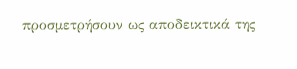προσμετρήσουν ως αποδεικτικά της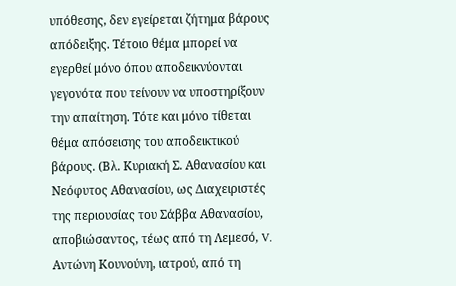υπόθεσης, δεν εγείρεται ζήτημα βάρους απόδειξης. Τέτοιο θέμα μπορεί να εγερθεί μόνο όπου αποδεικνύονται γεγονότα που τείνουν να υποστηρίξουν την απαίτηση. Τότε και μόνο τίθεται θέμα απόσεισης του αποδεικτικού βάρους. (Βλ. Κυριακή Σ. Αθανασίου και Νεόφυτος Αθανασίου, ως Διαχειριστές της περιουσίας του Σάββα Αθανασίου, αποβιώσαντος, τέως από τη Λεμεσό, V. Αντώνη Κουνούνη, ιατρού, από τη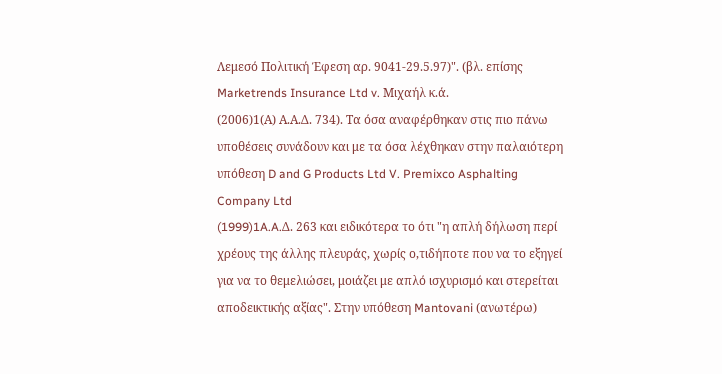Λεμεσό Πολιτική Έφεση αρ. 9041-29.5.97)". (βλ. επίσης Marketrends Insurance Ltd v. Μιχαήλ κ.ά.
(2006)1(Α) Α.Α.Δ. 734). Τα όσα αναφέρθηκαν στις πιο πάνω υποθέσεις συνάδουν και με τα όσα λέχθηκαν στην παλαιότερη υπόθεση D and G Products Ltd V. Premixco Asphalting Company Ltd
(1999)1A.A.Δ. 263 και ειδικότερα το ότι "η απλή δήλωση περί χρέους της άλλης πλευράς, χωρίς ο,τιδήποτε που να το εξηγεί για να το θεμελιώσει, μοιάζει με απλό ισχυρισμό και στερείται αποδεικτικής αξίας". Στην υπόθεση Mantovani (ανωτέρω)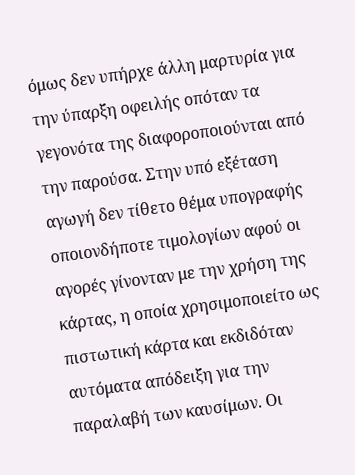όμως δεν υπήρχε άλλη μαρτυρία για την ύπαρξη οφειλής οπόταν τα γεγονότα της διαφοροποιούνται από την παρούσα. Στην υπό εξέταση αγωγή δεν τίθετο θέμα υπογραφής οποιονδήποτε τιμολογίων αφού οι αγορές γίνονταν με την χρήση της κάρτας, η οποία χρησιμοποιείτο ως πιστωτική κάρτα και εκδιδόταν αυτόματα απόδειξη για την παραλαβή των καυσίμων. Οι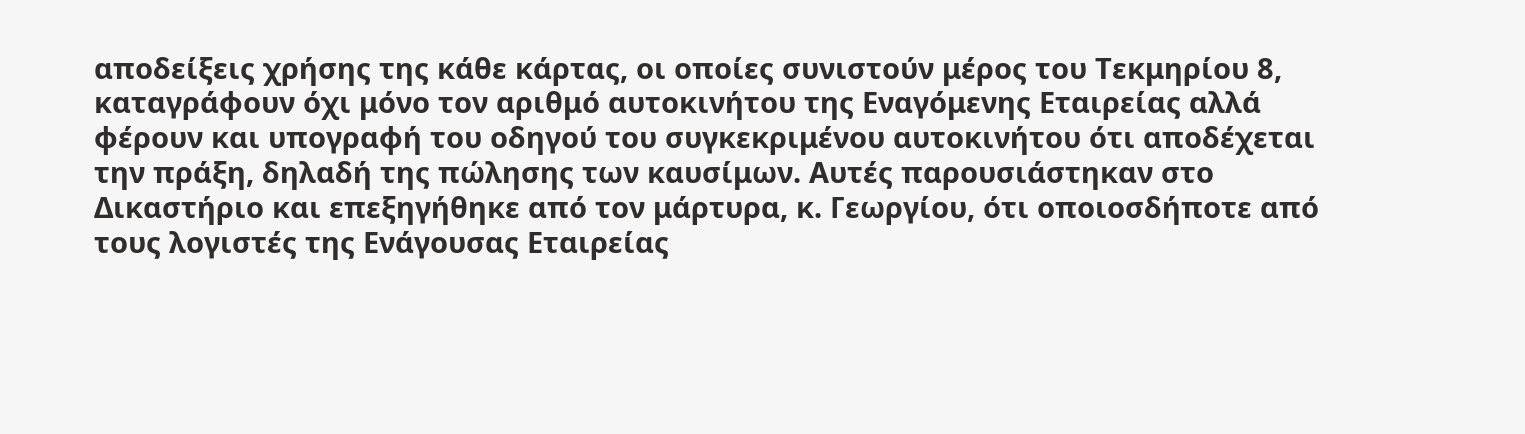αποδείξεις χρήσης της κάθε κάρτας, οι οποίες συνιστούν μέρος του Τεκμηρίου 8, καταγράφουν όχι μόνο τον αριθμό αυτοκινήτου της Εναγόμενης Εταιρείας αλλά φέρουν και υπογραφή του οδηγού του συγκεκριμένου αυτοκινήτου ότι αποδέχεται την πράξη, δηλαδή της πώλησης των καυσίμων. Αυτές παρουσιάστηκαν στο Δικαστήριο και επεξηγήθηκε από τον μάρτυρα, κ. Γεωργίου, ότι οποιοσδήποτε από τους λογιστές της Ενάγουσας Εταιρείας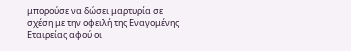μπορούσε να δώσει μαρτυρία σε σχέση με την οφειλή της Εναγομένης Εταιρείας αφού οι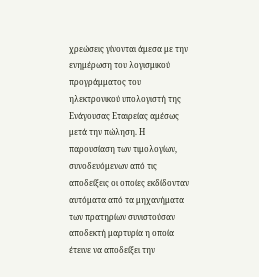χρεώσεις γίνονται άμεσα με την ενημέρωση του λογισμικού προγράμματος του ηλεκτρονικού υπολογιστή της Ενάγουσας Εταιρείας αμέσως μετά την πώληση. Η παρουσίαση των τιμολογίων, συνοδευόμενων από τις αποδείξεις οι οποίες εκδίδονταν αυτόματα από τα μηχανήματα των πρατηρίων συνιστούσαν αποδεκτή μαρτυρία η οποία έτεινε να αποδείξει την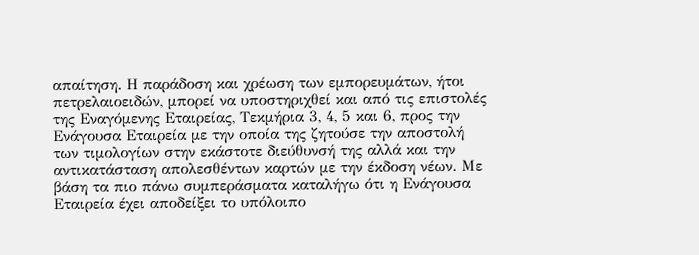απαίτηση. Η παράδοση και χρέωση των εμπορευμάτων, ήτοι πετρελαιοειδών, μπορεί να υποστηριχθεί και από τις επιστολές της Εναγόμενης Εταιρείας, Τεκμήρια 3, 4, 5 και 6, προς την Ενάγουσα Εταιρεία με την οποία της ζητούσε την αποστολή των τιμολογίων στην εκάστοτε διεύθυνσή της αλλά και την αντικατάσταση απολεσθέντων καρτών με την έκδοση νέων. Με βάση τα πιο πάνω συμπεράσματα καταλήγω ότι η Ενάγουσα Εταιρεία έχει αποδείξει το υπόλοιπο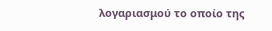λογαριασμού το οποίο της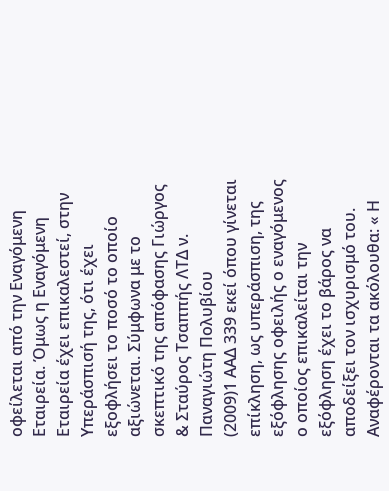οφείλεται από την Εναγόμενη Εταιρεία. Όμως η Εναγόμενη Εταιρεία έχει επικαλεστεί, στην Υπεράσπισή της, ότι έχει εξοφλήσει το ποσό το οποίο αξιώνεται. Σύμφωνα με το σκεπτικό της απόφασης Γιώργος & Σταύρος Τσαππής ΛΤΔ ν. Παναγιώτη Πολυβίου
(2009)1 ΑΑΔ 339 εκεί όπου γίνεται επίκληση, ως υπεράσπιση, της εξόφλησης οφειλής ο εναγόμενος ο οποίος επικαλείται την εξόφληση έχει το βάρος να αποδείξει τον ισχυρισμό του. Αναφέρονται τα ακόλουθα: « Η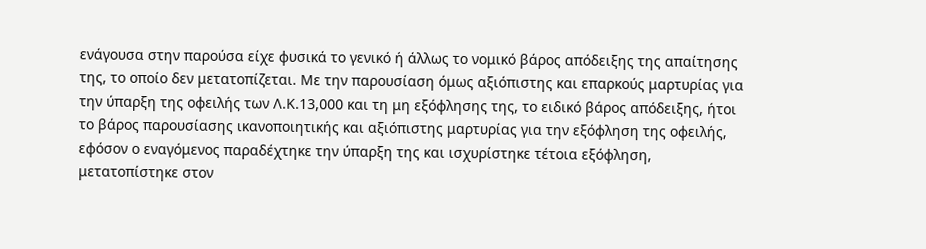ενάγουσα στην παρούσα είχε φυσικά το γενικό ή άλλως το νομικό βάρος απόδειξης της απαίτησης της, το οποίο δεν μετατοπίζεται. Με την παρουσίαση όμως αξιόπιστης και επαρκούς μαρτυρίας για την ύπαρξη της οφειλής των Λ.Κ.13,000 και τη μη εξόφλησης της, το ειδικό βάρος απόδειξης, ήτοι το βάρος παρουσίασης ικανοποιητικής και αξιόπιστης μαρτυρίας για την εξόφληση της οφειλής, εφόσον ο εναγόμενος παραδέχτηκε την ύπαρξη της και ισχυρίστηκε τέτοια εξόφληση, μετατοπίστηκε στον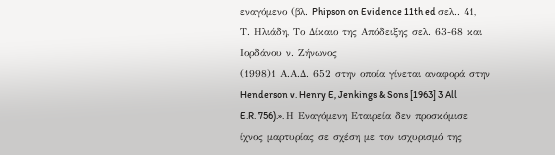εναγόμενο (βλ. Phipson on Evidence 11th ed σελ.. 41, Τ. Ηλιάδη, Το Δίκαιο της Απόδειξης σελ. 63-68 και Ιορδάνου ν. Ζήνωνος
(1998)1 Α.Α.Δ. 652 στην οποία γίνεται αναφορά στην Henderson v. Henry E, Jenkings & Sons [1963] 3 All E.R. 756).». Η Εναγόμενη Εταιρεία δεν προσκόμισε ίχνος μαρτυρίας σε σχέση με τον ισχυρισμό της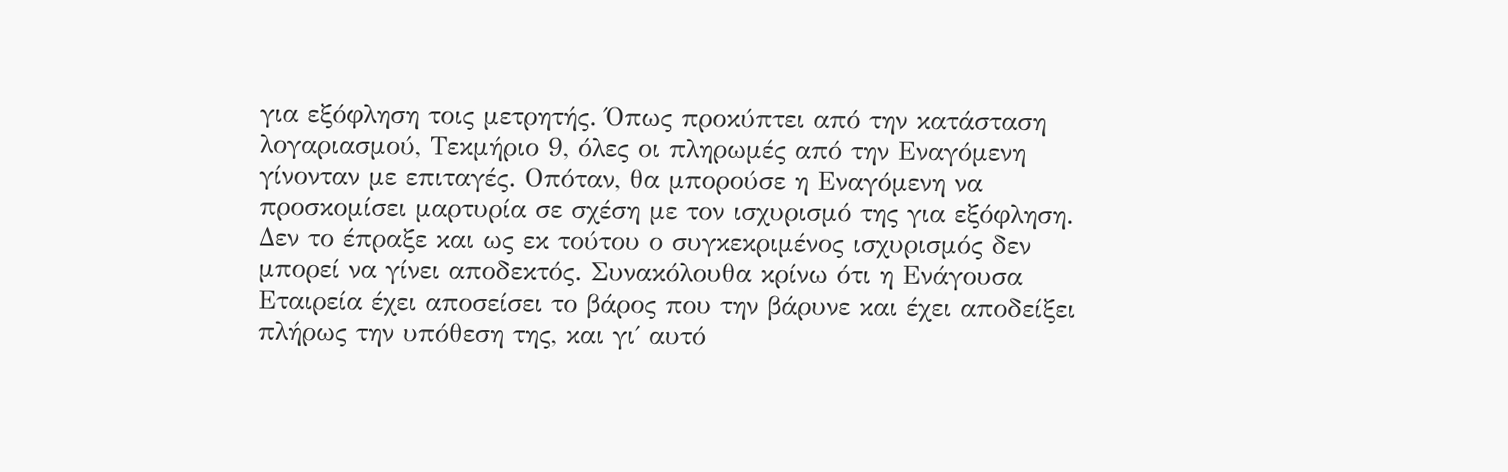για εξόφληση τοις μετρητής. Όπως προκύπτει από την κατάσταση λογαριασμού, Τεκμήριο 9, όλες οι πληρωμές από την Εναγόμενη γίνονταν με επιταγές. Οπόταν, θα μπορούσε η Εναγόμενη να προσκομίσει μαρτυρία σε σχέση με τον ισχυρισμό της για εξόφληση. Δεν το έπραξε και ως εκ τούτου ο συγκεκριμένος ισχυρισμός δεν μπορεί να γίνει αποδεκτός. Συνακόλουθα κρίνω ότι η Ενάγουσα Εταιρεία έχει αποσείσει το βάρος που την βάρυνε και έχει αποδείξει πλήρως την υπόθεση της, και γι΄ αυτό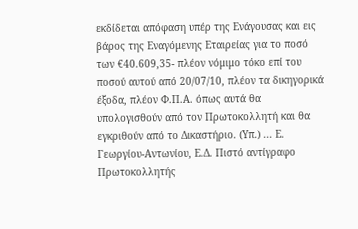εκδίδεται απόφαση υπέρ της Ενάγουσας και εις βάρος της Εναγόμενης Εταιρείας για το ποσό των €40.609,35- πλέον νόμιμο τόκο επί του ποσού αυτού από 20/07/10, πλέον τα δικηγορικά έξοδα, πλέον Φ.Π.Α. όπως αυτά θα υπολογισθούν από τον Πρωτοκολλητή και θα εγκριθούν από το Δικαστήριο. (Υπ.) ... Ε. Γεωργίου-Αντωνίου, Ε.Δ. Πιστό αντίγραφο Πρωτοκολλητής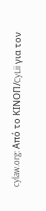cylaw.org: Από το ΚΙΝOΠ/CyLii για τον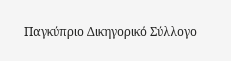Παγκύπριο Δικηγορικό Σύλλογο